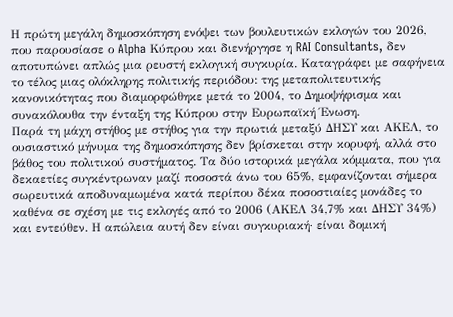Η πρώτη μεγάλη δημοσκόπηση ενόψει των βουλευτικών εκλογών του 2026, που παρουσίασε ο Alpha Κύπρου και διενήργησε η RAI Consultants, δεν αποτυπώνει απλώς μια ρευστή εκλογική συγκυρία. Καταγράφει με σαφήνεια το τέλος μιας ολόκληρης πολιτικής περιόδου: της μεταπολιτευτικής κανονικότητας που διαμορφώθηκε μετά το 2004, το Δημοψήφισμα και συνακόλουθα την ένταξη της Κύπρου στην Ευρωπαϊκή Ένωση.
Παρά τη μάχη στήθος με στήθος για την πρωτιά μεταξύ ΔΗΣΥ και ΑΚΕΛ, το ουσιαστικό μήνυμα της δημοσκόπησης δεν βρίσκεται στην κορυφή, αλλά στο βάθος του πολιτικού συστήματος. Τα δύο ιστορικά μεγάλα κόμματα, που για δεκαετίες συγκέντρωναν μαζί ποσοστά άνω του 65%, εμφανίζονται σήμερα σωρευτικά αποδυναμωμένα κατά περίπου δέκα ποσοστιαίες μονάδες το καθένα σε σχέση με τις εκλογές από το 2006 (ΑΚΕΛ 34,7% και ΔΗΣΥ 34%) και εντεύθεν. Η απώλεια αυτή δεν είναι συγκυριακή· είναι δομική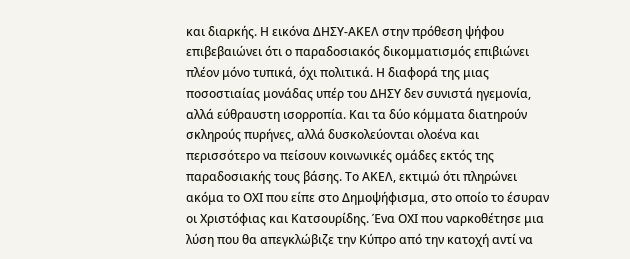και διαρκής. Η εικόνα ΔΗΣΥ-ΑΚΕΛ στην πρόθεση ψήφου επιβεβαιώνει ότι ο παραδοσιακός δικομματισμός επιβιώνει πλέον μόνο τυπικά, όχι πολιτικά. Η διαφορά της μιας ποσοστιαίας μονάδας υπέρ του ΔΗΣΥ δεν συνιστά ηγεμονία, αλλά εύθραυστη ισορροπία. Και τα δύο κόμματα διατηρούν σκληρούς πυρήνες, αλλά δυσκολεύονται ολοένα και περισσότερο να πείσουν κοινωνικές ομάδες εκτός της παραδοσιακής τους βάσης. Το ΑΚΕΛ, εκτιμώ ότι πληρώνει ακόμα το ΟΧΙ που είπε στο Δημοψήφισμα, στο οποίο το έσυραν οι Χριστόφιας και Κατσουρίδης. Ένα ΟΧΙ που ναρκοθέτησε μια λύση που θα απεγκλώβιζε την Κύπρο από την κατοχή αντί να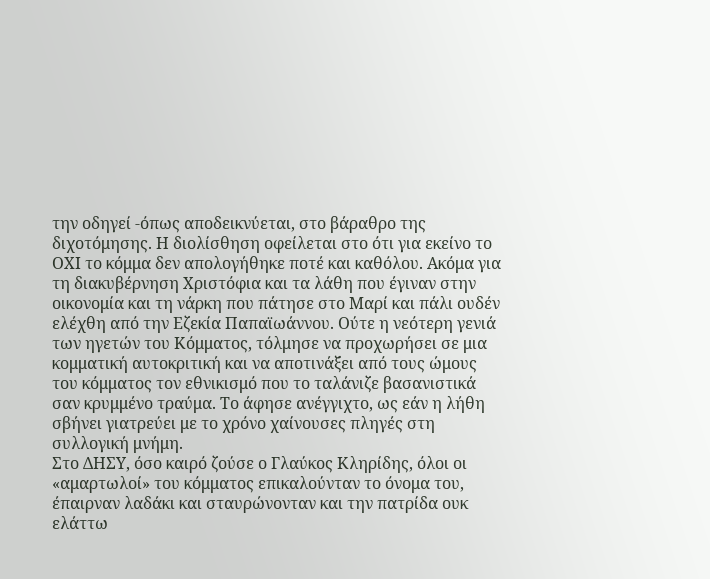την οδηγεί -όπως αποδεικνύεται, στο βάραθρο της διχοτόμησης. Η διολίσθηση οφείλεται στο ότι για εκείνο το ΟΧΙ το κόμμα δεν απολογήθηκε ποτέ και καθόλου. Ακόμα για τη διακυβέρνηση Χριστόφια και τα λάθη που έγιναν στην οικονομία και τη νάρκη που πάτησε στο Μαρί και πάλι ουδέν ελέχθη από την Εζεκία Παπαϊωάννου. Ούτε η νεότερη γενιά των ηγετών του Κόμματος, τόλμησε να προχωρήσει σε μια κομματική αυτοκριτική και να αποτινάξει από τους ώμους του κόμματος τον εθνικισμό που το ταλάνιζε βασανιστικά σαν κρυμμένο τραύμα. Το άφησε ανέγγιχτο, ως εάν η λήθη σβήνει γιατρεύει με το χρόνο χαίνουσες πληγές στη συλλογική μνήμη.
Στο ΔΗΣΥ, όσο καιρό ζούσε ο Γλαύκος Κληρίδης, όλοι οι «αμαρτωλοί» του κόμματος επικαλούνταν το όνομα του, έπαιρναν λαδάκι και σταυρώνονταν και την πατρίδα ουκ ελάττω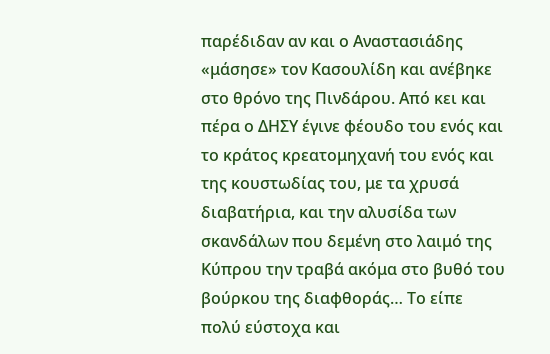παρέδιδαν αν και ο Αναστασιάδης «μάσησε» τον Κασουλίδη και ανέβηκε στο θρόνο της Πινδάρου. Από κει και πέρα ο ΔΗΣΥ έγινε φέουδο του ενός και το κράτος κρεατομηχανή του ενός και της κουστωδίας του, με τα χρυσά διαβατήρια, και την αλυσίδα των σκανδάλων που δεμένη στο λαιμό της Κύπρου την τραβά ακόμα στο βυθό του βούρκου της διαφθοράς… Το είπε πολύ εύστοχα και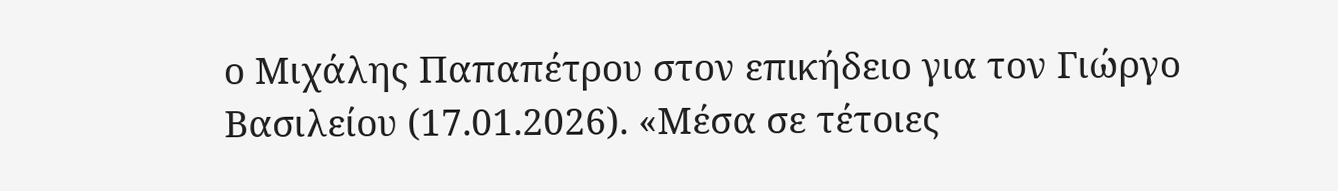ο Μιχάλης Παπαπέτρου στον επικήδειο για τον Γιώργο Βασιλείου (17.01.2026). «Μέσα σε τέτοιες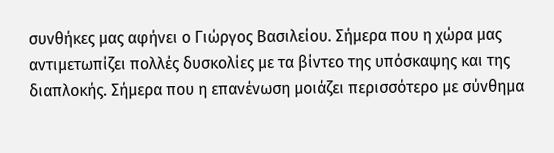συνθήκες μας αφήνει ο Γιώργος Βασιλείου. Σήμερα που η χώρα μας αντιμετωπίζει πολλές δυσκολίες με τα βίντεο της υπόσκαψης και της διαπλοκής. Σήμερα που η επανένωση μοιάζει περισσότερο με σύνθημα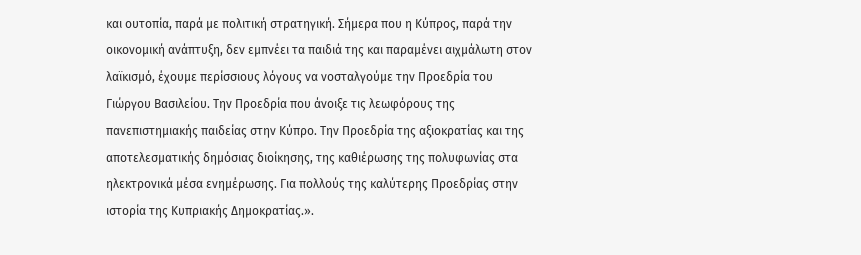και ουτοπία, παρά με πολιτική στρατηγική. Σήμερα που η Κύπρος, παρά την οικονομική ανάπτυξη, δεν εμπνέει τα παιδιά της και παραμένει αιχμάλωτη στον λαϊκισμό, έχουμε περίσσιους λόγους να νοσταλγούμε την Προεδρία του Γιώργου Βασιλείου. Την Προεδρία που άνοιξε τις λεωφόρους της πανεπιστημιακής παιδείας στην Κύπρο. Την Προεδρία της αξιοκρατίας και της αποτελεσματικής δημόσιας διοίκησης, της καθιέρωσης της πολυφωνίας στα ηλεκτρονικά μέσα ενημέρωσης. Για πολλούς της καλύτερης Προεδρίας στην ιστορία της Κυπριακής Δημοκρατίας.».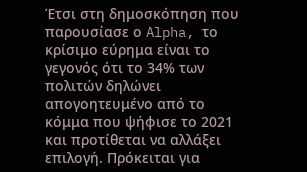Έτσι στη δημοσκόπηση που παρουσίασε ο Alpha, το κρίσιμο εύρημα είναι το γεγονός ότι το 34% των πολιτών δηλώνει απογοητευμένο από το κόμμα που ψήφισε το 2021 και προτίθεται να αλλάξει επιλογή. Πρόκειται για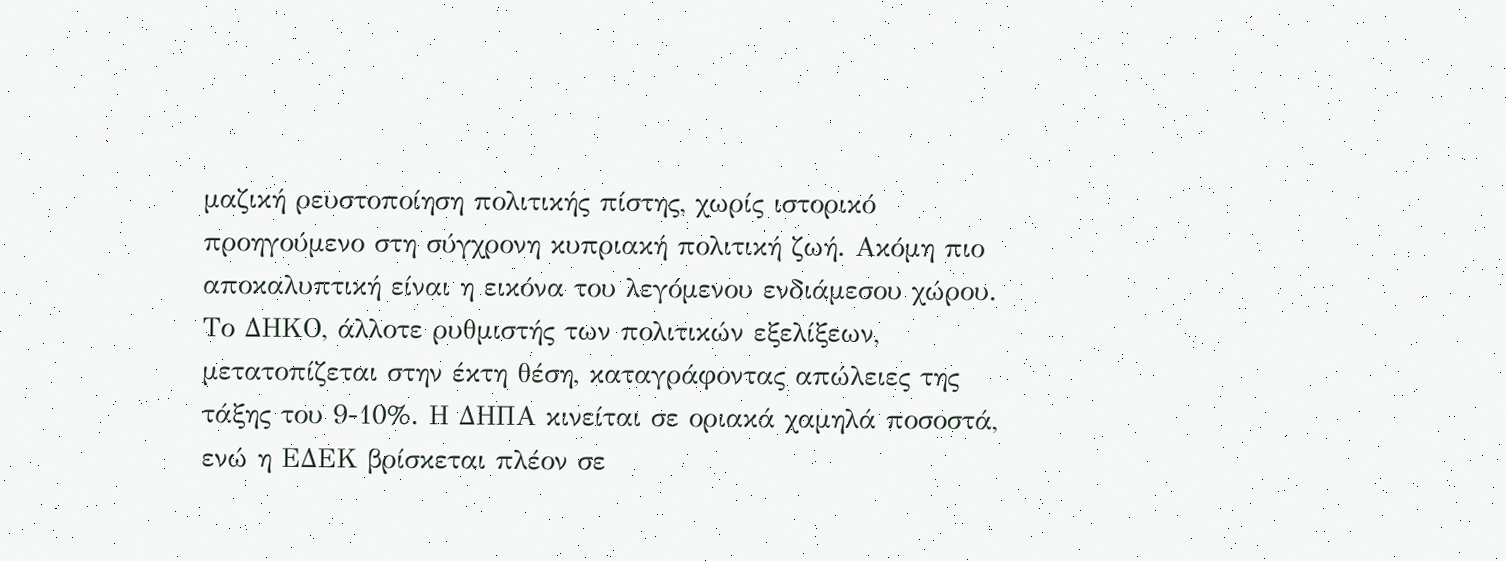μαζική ρευστοποίηση πολιτικής πίστης, χωρίς ιστορικό προηγούμενο στη σύγχρονη κυπριακή πολιτική ζωή. Ακόμη πιο αποκαλυπτική είναι η εικόνα του λεγόμενου ενδιάμεσου χώρου. Το ΔΗΚΟ, άλλοτε ρυθμιστής των πολιτικών εξελίξεων, μετατοπίζεται στην έκτη θέση, καταγράφοντας απώλειες της τάξης του 9-10%. Η ΔΗΠΑ κινείται σε οριακά χαμηλά ποσοστά, ενώ η ΕΔΕΚ βρίσκεται πλέον σε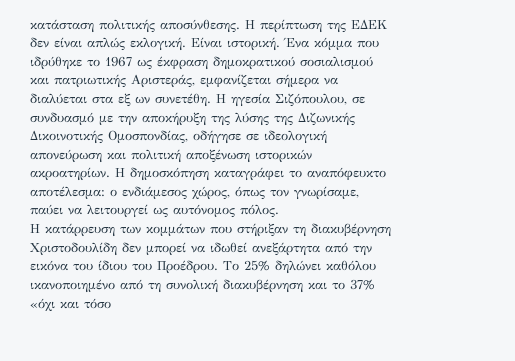κατάσταση πολιτικής αποσύνθεσης. Η περίπτωση της ΕΔΕΚ δεν είναι απλώς εκλογική. Είναι ιστορική. Ένα κόμμα που ιδρύθηκε το 1967 ως έκφραση δημοκρατικού σοσιαλισμού και πατριωτικής Αριστεράς, εμφανίζεται σήμερα να διαλύεται στα εξ ων συνετέθη. Η ηγεσία Σιζόπουλου, σε συνδυασμό με την αποκήρυξη της λύσης της Διζωνικής Δικοινοτικής Ομοσπονδίας, οδήγησε σε ιδεολογική απονεύρωση και πολιτική αποξένωση ιστορικών ακροατηρίων. Η δημοσκόπηση καταγράφει το αναπόφευκτο αποτέλεσμα: ο ενδιάμεσος χώρος, όπως τον γνωρίσαμε, παύει να λειτουργεί ως αυτόνομος πόλος.
Η κατάρρευση των κομμάτων που στήριξαν τη διακυβέρνηση Χριστοδουλίδη δεν μπορεί να ιδωθεί ανεξάρτητα από την εικόνα του ίδιου του Προέδρου. Το 25% δηλώνει καθόλου ικανοποιημένο από τη συνολική διακυβέρνηση και το 37% «όχι και τόσο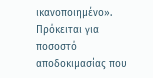ικανοποιημένο». Πρόκειται για ποσοστό αποδοκιμασίας που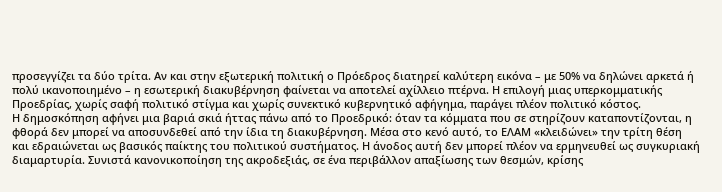προσεγγίζει τα δύο τρίτα. Αν και στην εξωτερική πολιτική ο Πρόεδρος διατηρεί καλύτερη εικόνα – με 50% να δηλώνει αρκετά ή πολύ ικανοποιημένο – η εσωτερική διακυβέρνηση φαίνεται να αποτελεί αχίλλειο πτέρνα. Η επιλογή μιας υπερκομματικής Προεδρίας, χωρίς σαφή πολιτικό στίγμα και χωρίς συνεκτικό κυβερνητικό αφήγημα, παράγει πλέον πολιτικό κόστος.
Η δημοσκόπηση αφήνει μια βαριά σκιά ήττας πάνω από το Προεδρικό: όταν τα κόμματα που σε στηρίζουν καταποντίζονται, η φθορά δεν μπορεί να αποσυνδεθεί από την ίδια τη διακυβέρνηση. Μέσα στο κενό αυτό, το ΕΛΑΜ «κλειδώνει» την τρίτη θέση και εδραιώνεται ως βασικός παίκτης του πολιτικού συστήματος. Η άνοδος αυτή δεν μπορεί πλέον να ερμηνευθεί ως συγκυριακή διαμαρτυρία. Συνιστά κανονικοποίηση της ακροδεξιάς, σε ένα περιβάλλον απαξίωσης των θεσμών, κρίσης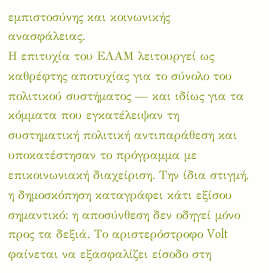εμπιστοσύνης και κοινωνικής ανασφάλειας.
Η επιτυχία του ΕΛΑΜ λειτουργεί ως καθρέφτης αποτυχίας για το σύνολο του πολιτικού συστήματος — και ιδίως για τα κόμματα που εγκατέλειψαν τη συστηματική πολιτική αντιπαράθεση και υποκατέστησαν το πρόγραμμα με επικοινωνιακή διαχείριση. Την ίδια στιγμή, η δημοσκόπηση καταγράφει κάτι εξίσου σημαντικό: η αποσύνθεση δεν οδηγεί μόνο προς τα δεξιά. Το αριστερόστροφο Volt φαίνεται να εξασφαλίζει είσοδο στη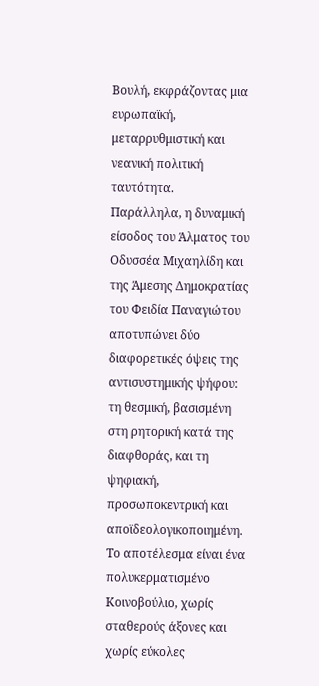Βουλή, εκφράζοντας μια ευρωπαϊκή, μεταρρυθμιστική και νεανική πολιτική ταυτότητα.
Παράλληλα, η δυναμική είσοδος του Άλματος του Οδυσσέα Μιχαηλίδη και της Άμεσης Δημοκρατίας του Φειδία Παναγιώτου αποτυπώνει δύο διαφορετικές όψεις της αντισυστημικής ψήφου: τη θεσμική, βασισμένη στη ρητορική κατά της διαφθοράς, και τη ψηφιακή, προσωποκεντρική και αποϊδεολογικοποιημένη. Το αποτέλεσμα είναι ένα πολυκερματισμένο Κοινοβούλιο, χωρίς σταθερούς άξονες και χωρίς εύκολες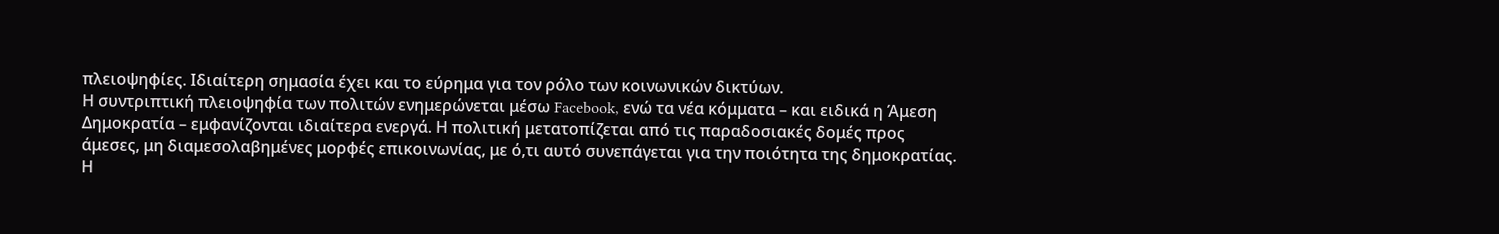πλειοψηφίες. Ιδιαίτερη σημασία έχει και το εύρημα για τον ρόλο των κοινωνικών δικτύων.
Η συντριπτική πλειοψηφία των πολιτών ενημερώνεται μέσω Facebook, ενώ τα νέα κόμματα – και ειδικά η Άμεση Δημοκρατία – εμφανίζονται ιδιαίτερα ενεργά. Η πολιτική μετατοπίζεται από τις παραδοσιακές δομές προς άμεσες, μη διαμεσολαβημένες μορφές επικοινωνίας, με ό,τι αυτό συνεπάγεται για την ποιότητα της δημοκρατίας. Η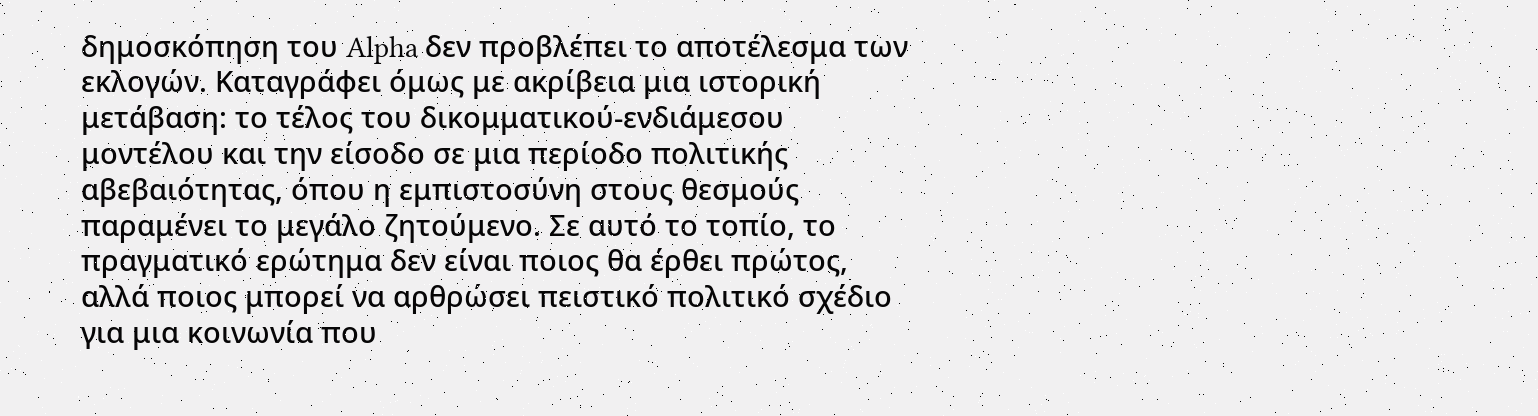δημοσκόπηση του Alpha δεν προβλέπει το αποτέλεσμα των εκλογών. Καταγράφει όμως με ακρίβεια μια ιστορική μετάβαση: το τέλος του δικομματικού-ενδιάμεσου μοντέλου και την είσοδο σε μια περίοδο πολιτικής αβεβαιότητας, όπου η εμπιστοσύνη στους θεσμούς παραμένει το μεγάλο ζητούμενο. Σε αυτό το τοπίο, το πραγματικό ερώτημα δεν είναι ποιος θα έρθει πρώτος, αλλά ποιος μπορεί να αρθρώσει πειστικό πολιτικό σχέδιο για μια κοινωνία που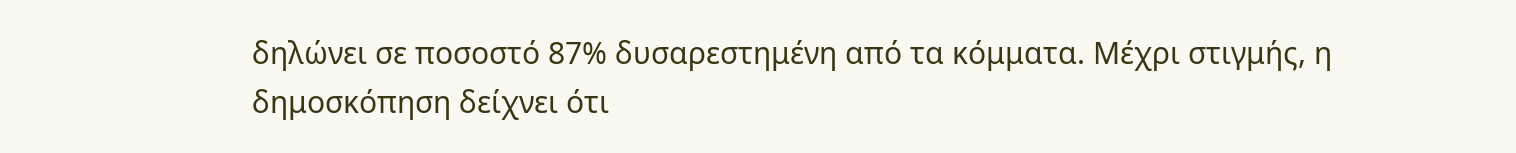δηλώνει σε ποσοστό 87% δυσαρεστημένη από τα κόμματα. Μέχρι στιγμής, η δημοσκόπηση δείχνει ότι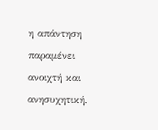η απάντηση παραμένει ανοιχτή και ανησυχητική.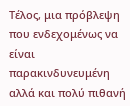Τέλος, μια πρόβλεψη που ενδεχομένως να είναι παρακινδυνευμένη αλλά και πολύ πιθανή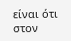είναι ότι στον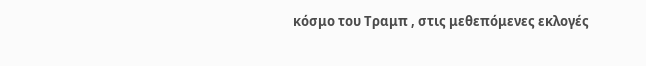κόσμο του Τραμπ , στις μεθεπόμενες εκλογές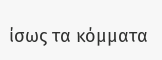ίσως τα κόμματα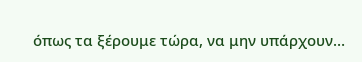όπως τα ξέρουμε τώρα, να μην υπάρχουν…